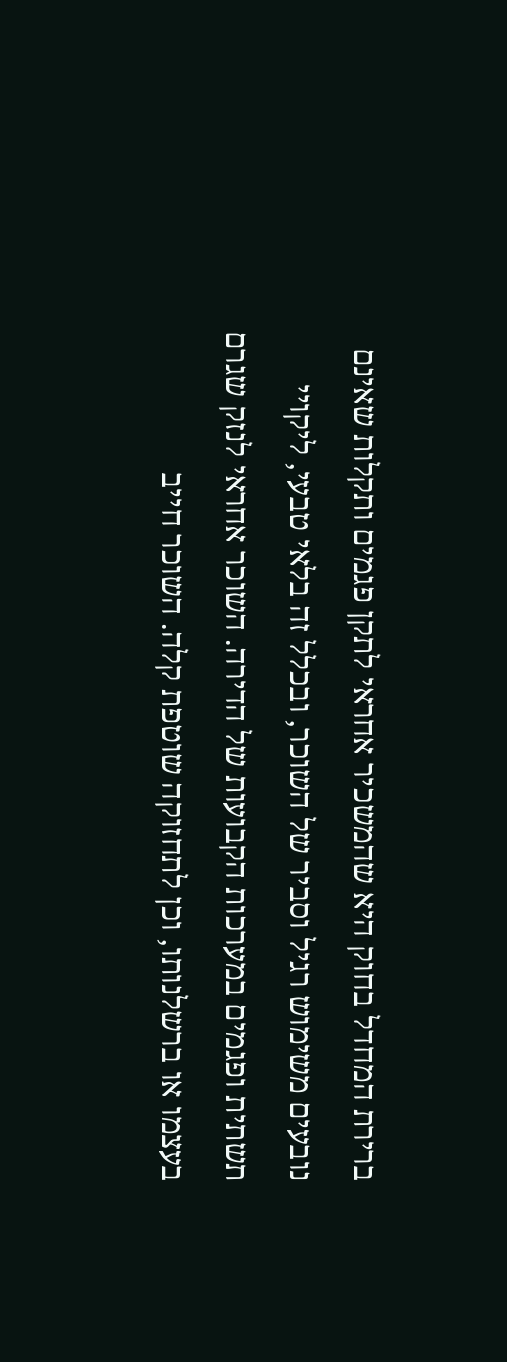ברירת המחדל בחוק היא שהמשכיר אחראי לתקן פגמים ותקלות שאינם נובעים משימוש רגיל וסביר של השוכר, ובכלל זה בלאי טבעי, ליקויי תשתית ופגמים במערכות הקבועות של הדירה. השוכר אחראי לנזק שגרם בעצמו או ברשלנותו, וכן לתחזוקה שוטפת קלה. השוכר חייב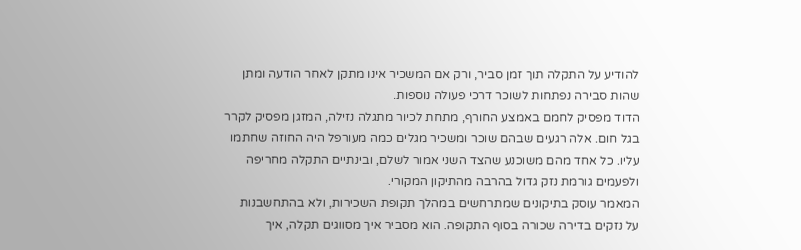להודיע על התקלה תוך זמן סביר, ורק אם המשכיר אינו מתקן לאחר הודעה ומתן שהות סבירה נפתחות לשוכר דרכי פעולה נוספות.
הדוד מפסיק לחמם באמצע החורף, מתחת לכיור מתגלה נזילה, המזגן מפסיק לקרר בגל חום. אלה רגעים שבהם שוכר ומשכיר מגלים כמה מעורפל היה החוזה שחתמו עליו. כל אחד מהם משוכנע שהצד השני אמור לשלם, ובינתיים התקלה מחריפה ולפעמים גורמת נזק גדול בהרבה מהתיקון המקורי.
המאמר עוסק בתיקונים שמתרחשים במהלך תקופת השכירות, ולא בהתחשבנות על נזקים בדירה שכורה בסוף התקופה. הוא מסביר איך מסווגים תקלה, איך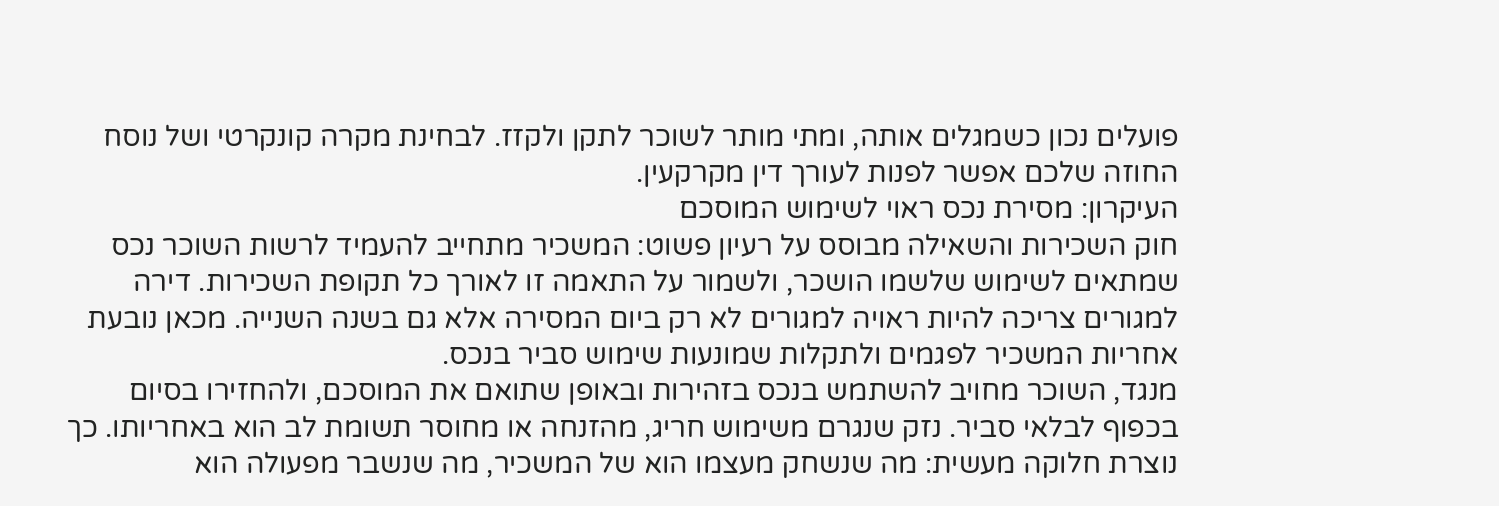פועלים נכון כשמגלים אותה, ומתי מותר לשוכר לתקן ולקזז. לבחינת מקרה קונקרטי ושל נוסח החוזה שלכם אפשר לפנות לעורך דין מקרקעין.
העיקרון: מסירת נכס ראוי לשימוש המוסכם
חוק השכירות והשאילה מבוסס על רעיון פשוט: המשכיר מתחייב להעמיד לרשות השוכר נכס שמתאים לשימוש שלשמו הושכר, ולשמור על התאמה זו לאורך כל תקופת השכירות. דירה למגורים צריכה להיות ראויה למגורים לא רק ביום המסירה אלא גם בשנה השנייה. מכאן נובעת אחריות המשכיר לפגמים ולתקלות שמונעות שימוש סביר בנכס.
מנגד, השוכר מחויב להשתמש בנכס בזהירות ובאופן שתואם את המוסכם, ולהחזירו בסיום בכפוף לבלאי סביר. נזק שנגרם משימוש חריג, מהזנחה או מחוסר תשומת לב הוא באחריותו. כך נוצרת חלוקה מעשית: מה שנשחק מעצמו הוא של המשכיר, מה שנשבר מפעולה הוא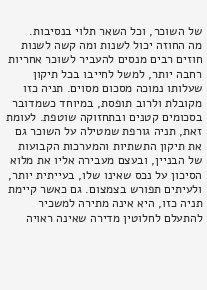של השוכר, וכל השאר תלוי בנסיבות.
מה החוזה יכול לשנות ומה קשה לשנות
חוזים רבים מנסים להעביר לשוכר אחריות רחבה יותר, למשל לחייבו בכל תיקון שעלותו נמוכה מסכום מסוים. תניה כזו מקובלת ולרוב תופסת, במיוחד כשמדובר בסכומים קטנים ובתחזוקה שוטפת. לעומת זאת, תניה גורפת שמטילה על השוכר גם את תיקון התשתיות והמערכות הקבועות של הבניין, ובעצם מעבירה אליו את מלוא הסיכון על נכס שאינו שלו, בעייתית יותר, ולעיתים תפורש בצמצום. גם כאשר קיימת תניה כזו, היא אינה מתירה למשכיר להתעלם לחלוטין מדירה שאינה ראויה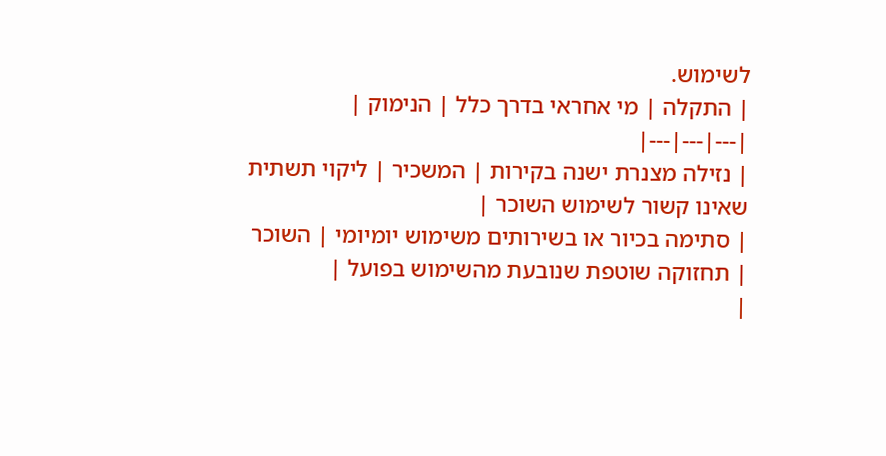לשימוש.
| התקלה | מי אחראי בדרך כלל | הנימוק |
|---|---|---|
| נזילה מצנרת ישנה בקירות | המשכיר | ליקוי תשתית שאינו קשור לשימוש השוכר |
| סתימה בכיור או בשירותים משימוש יומיומי | השוכר | תחזוקה שוטפת שנובעת מהשימוש בפועל |
|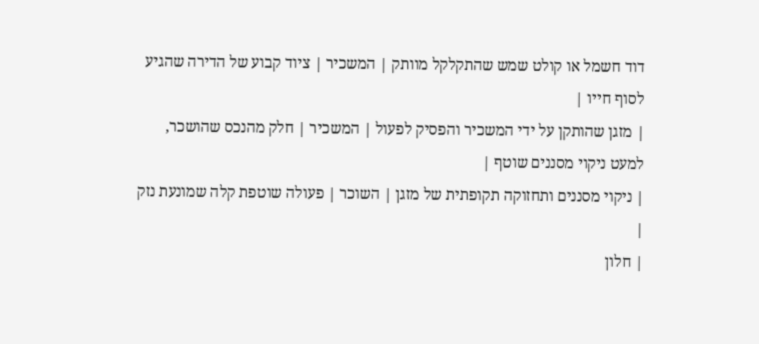דוד חשמל או קולט שמש שהתקלקל מוותק | המשכיר | ציוד קבוע של הדירה שהגיע לסוף חייו |
| מזגן שהותקן על ידי המשכיר והפסיק לפעול | המשכיר | חלק מהנכס שהושכר, למעט ניקוי מסננים שוטף |
| ניקוי מסננים ותחזוקה תקופתית של מזגן | השוכר | פעולה שוטפת קלה שמונעת נזק |
| חלון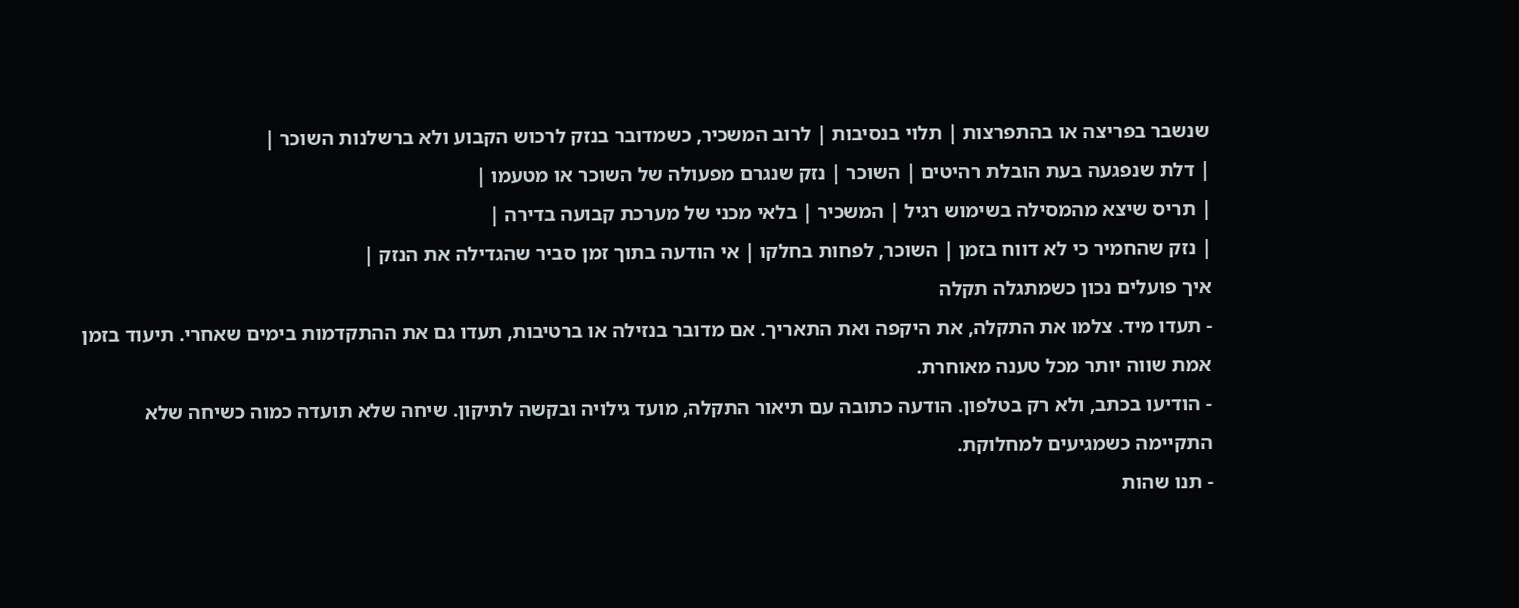שנשבר בפריצה או בהתפרצות | תלוי בנסיבות | לרוב המשכיר, כשמדובר בנזק לרכוש הקבוע ולא ברשלנות השוכר |
| דלת שנפגעה בעת הובלת רהיטים | השוכר | נזק שנגרם מפעולה של השוכר או מטעמו |
| תריס שיצא מהמסילה בשימוש רגיל | המשכיר | בלאי מכני של מערכת קבועה בדירה |
| נזק שהחמיר כי לא דווח בזמן | השוכר, לפחות בחלקו | אי הודעה בתוך זמן סביר שהגדילה את הנזק |
איך פועלים נכון כשמתגלה תקלה
- תעדו מיד. צלמו את התקלה, את היקפה ואת התאריך. אם מדובר בנזילה או ברטיבות, תעדו גם את ההתקדמות בימים שאחרי. תיעוד בזמן אמת שווה יותר מכל טענה מאוחרת.
- הודיעו בכתב, ולא רק בטלפון. הודעה כתובה עם תיאור התקלה, מועד גילויה ובקשה לתיקון. שיחה שלא תועדה כמוה כשיחה שלא התקיימה כשמגיעים למחלוקת.
- תנו שהות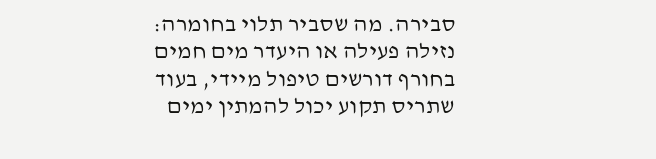סבירה. מה שסביר תלוי בחומרה: נזילה פעילה או היעדר מים חמים בחורף דורשים טיפול מיידי, בעוד שתריס תקוע יכול להמתין ימים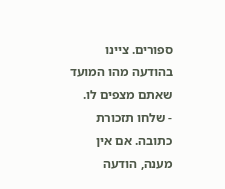ספורים. ציינו בהודעה מהו המועד שאתם מצפים לו.
- שלחו תזכורת כתובה. אם אין מענה, הודעה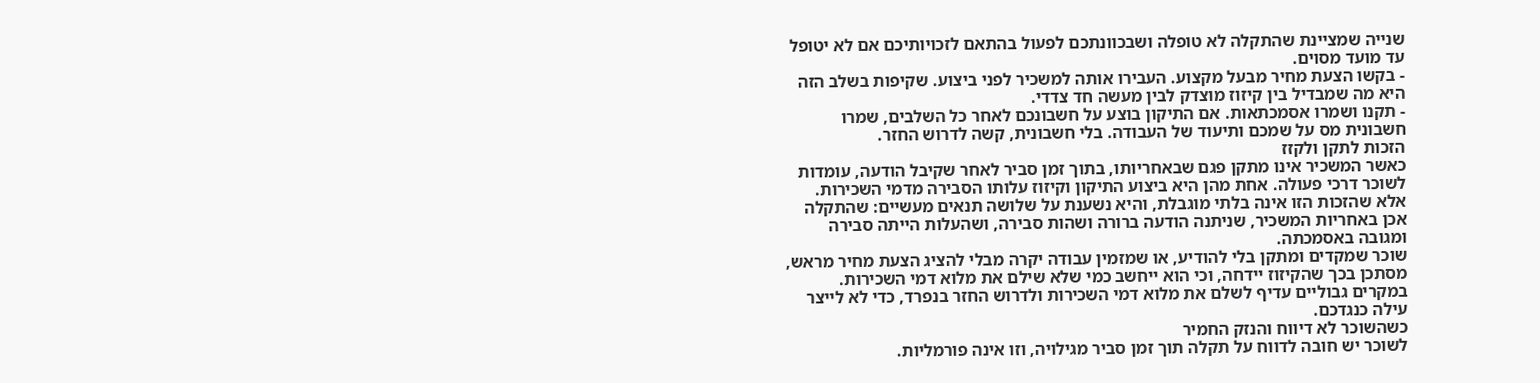שנייה שמציינת שהתקלה לא טופלה ושבכוונתכם לפעול בהתאם לזכויותיכם אם לא יטופל עד מועד מסוים.
- בקשו הצעת מחיר מבעל מקצוע. העבירו אותה למשכיר לפני ביצוע. שקיפות בשלב הזה היא מה שמבדיל בין קיזוז מוצדק לבין מעשה חד צדדי.
- תקנו ושמרו אסמכתאות. אם התיקון בוצע על חשבונכם לאחר כל השלבים, שמרו חשבונית מס על שמכם ותיעוד של העבודה. בלי חשבונית, קשה לדרוש החזר.
הזכות לתקן ולקזז
כאשר המשכיר אינו מתקן פגם שבאחריותו, בתוך זמן סביר לאחר שקיבל הודעה, עומדות לשוכר דרכי פעולה. אחת מהן היא ביצוע התיקון וקיזוז עלותו הסבירה מדמי השכירות. אלא שהזכות הזו אינה בלתי מוגבלת, והיא נשענת על שלושה תנאים מעשיים: שהתקלה אכן באחריות המשכיר, שניתנה הודעה ברורה ושהות סבירה, ושהעלות הייתה סבירה ומגובה באסמכתה.
שוכר שמקדים ומתקן בלי להודיע, או שמזמין עבודה יקרה מבלי להציג הצעת מחיר מראש, מסתכן בכך שהקיזוז יידחה, וכי הוא ייחשב כמי שלא שילם את מלוא דמי השכירות. במקרים גבוליים עדיף לשלם את מלוא דמי השכירות ולדרוש החזר בנפרד, כדי לא לייצר עילה כנגדכם.
כשהשוכר לא דיווח והנזק החמיר
לשוכר יש חובה לדווח על תקלה תוך זמן סביר מגילויה, וזו אינה פורמליות.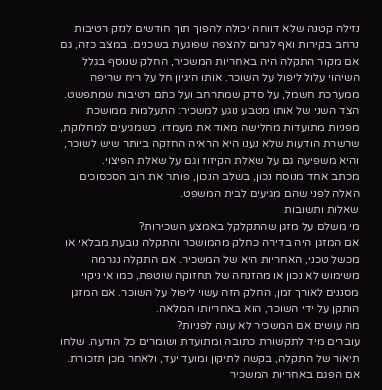נזילה קטנה שלא דווחה יכולה להפוך תוך חודשים לנזק רטיבות נרחב בקירות ואף לגרום להצפה שפוגעת בשכנים. במצב כזה, גם אם מקור התקלה היה באחריות המשכיר, החלק שנוסף בגלל השיהוי עלול ליפול על השוכר. אותו היגיון חל על ריח שריפה ממערכת חשמל, על סדק שמתרחב ועל כתם רטיבות שמתפשט.
הצד השני של אותו מטבע נוגע למשכיר: התעלמות ממושכת מפניות מתועדות מחלישה מאוד את מעמדו. כשמגיעים למחלוקת, שרשרת הודעות שלא נענו היא הראיה החזקה ביותר שיש לשוכר, והיא משפיעה גם על שאלת הקיזוז וגם על שאלת הפיצוי.
מכתב אחד מנוסח נכון, בשלב הנכון, פותר את רוב הסכסוכים האלה לפני שהם מגיעים לבית המשפט.
שאלות ותשובות
מי משלם על מזגן שהתקלקל באמצע השכירות?
אם המזגן היה בדירה כחלק מהמושכר והתקלה נובעת מבלאי או מכשל טכני, האחריות היא של המשכיר. אם התקלה נגרמה משימוש לא נכון או מהזנחה של תחזוקה שוטפת, כמו אי ניקוי מסננים לאורך זמן, החלק הזה עשוי ליפול על השוכר. אם המזגן הותקן על ידי השוכר, הוא באחריותו המלאה.
מה עושים אם המשכיר לא עונה לפניות?
עוברים מיד לתקשורת כתובה ומתועדת ושומרים כל הודעה. שלחו תיאור של התקלה, בקשה לתיקון ומועד יעד, ולאחר מכן תזכורת. אם הפגם באחריות המשכיר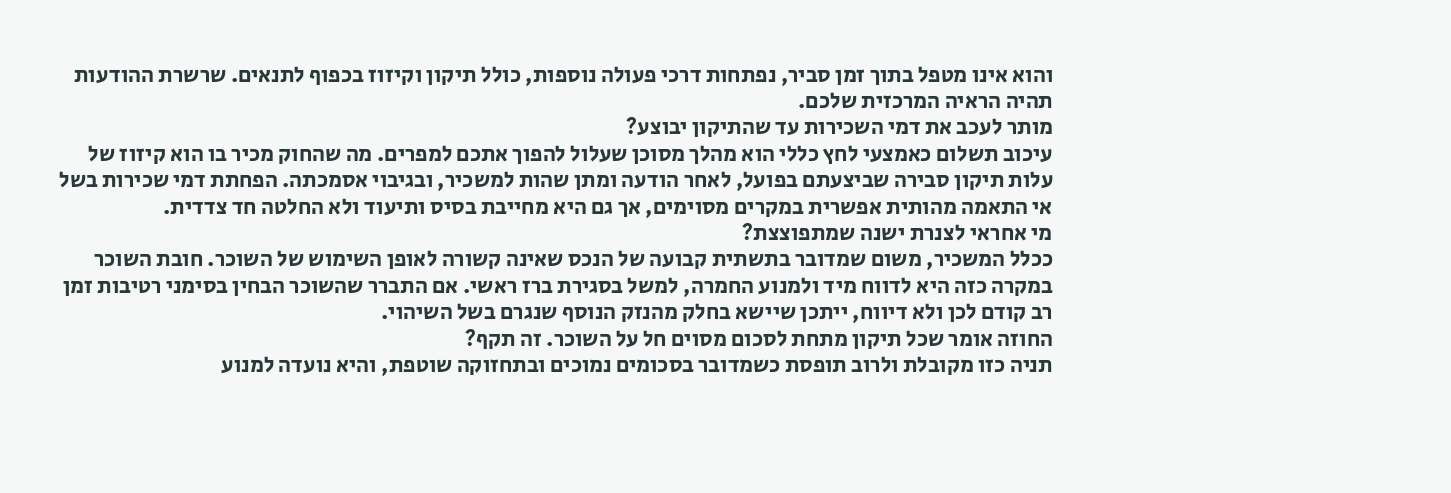והוא אינו מטפל בתוך זמן סביר, נפתחות דרכי פעולה נוספות, כולל תיקון וקיזוז בכפוף לתנאים. שרשרת ההודעות תהיה הראיה המרכזית שלכם.
מותר לעכב את דמי השכירות עד שהתיקון יבוצע?
עיכוב תשלום כאמצעי לחץ כללי הוא מהלך מסוכן שעלול להפוך אתכם למפרים. מה שהחוק מכיר בו הוא קיזוז של עלות תיקון סבירה שביצעתם בפועל, לאחר הודעה ומתן שהות למשכיר, ובגיבוי אסמכתה. הפחתת דמי שכירות בשל אי התאמה מהותית אפשרית במקרים מסוימים, אך גם היא מחייבת בסיס ותיעוד ולא החלטה חד צדדית.
מי אחראי לצנרת ישנה שמתפוצצת?
ככלל המשכיר, משום שמדובר בתשתית קבועה של הנכס שאינה קשורה לאופן השימוש של השוכר. חובת השוכר במקרה כזה היא לדווח מיד ולמנוע החמרה, למשל בסגירת ברז ראשי. אם התברר שהשוכר הבחין בסימני רטיבות זמן רב קודם לכן ולא דיווח, ייתכן שיישא בחלק מהנזק הנוסף שנגרם בשל השיהוי.
החוזה אומר שכל תיקון מתחת לסכום מסוים חל על השוכר. זה תקף?
תניה כזו מקובלת ולרוב תופסת כשמדובר בסכומים נמוכים ובתחזוקה שוטפת, והיא נועדה למנוע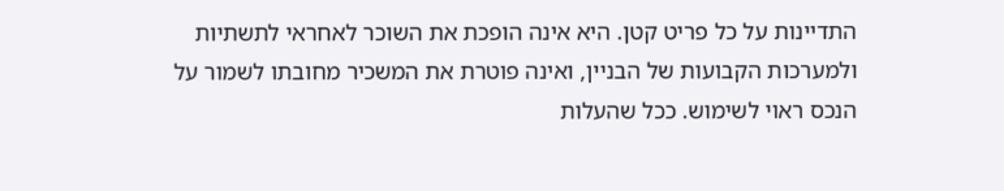התדיינות על כל פריט קטן. היא אינה הופכת את השוכר לאחראי לתשתיות ולמערכות הקבועות של הבניין, ואינה פוטרת את המשכיר מחובתו לשמור על הנכס ראוי לשימוש. ככל שהעלות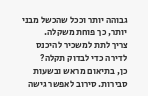גבוהה יותר וככל שהכשל מבני יותר, כך פוחת משקלה.
צריך לתת למשכיר להיכנס לדירה כדי לבדוק תקלה?
כן, בתיאום מראש ובשעות סבירות. סירוב לאפשר גישה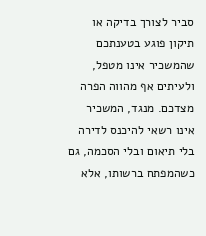סביר לצורך בדיקה או תיקון פוגע בטענתכם שהמשכיר אינו מטפל, ולעיתים אף מהווה הפרה מצדכם. מנגד, המשכיר אינו רשאי להיכנס לדירה בלי תיאום ובלי הסכמה, גם כשהמפתח ברשותו, אלא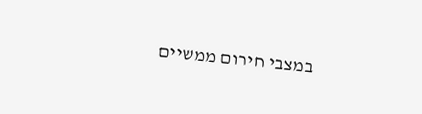במצבי חירום ממשיים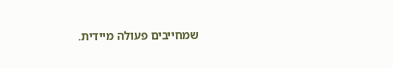שמחייבים פעולה מיידית.